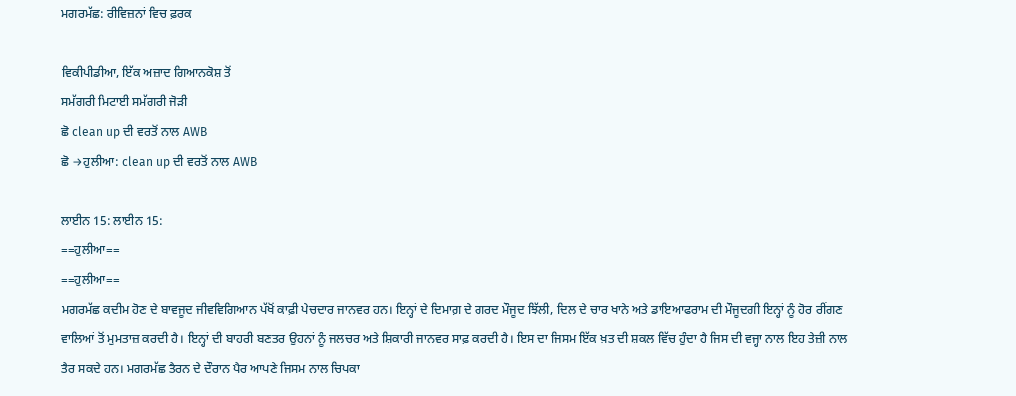ਮਗਰਮੱਛ: ਰੀਵਿਜ਼ਨਾਂ ਵਿਚ ਫ਼ਰਕ

ਵਿਕੀਪੀਡੀਆ, ਇੱਕ ਅਜ਼ਾਦ ਗਿਆਨਕੋਸ਼ ਤੋਂ
ਸਮੱਗਰੀ ਮਿਟਾਈ ਸਮੱਗਰੀ ਜੋੜੀ
ਛੋ clean up ਦੀ ਵਰਤੋਂ ਨਾਲ AWB
ਛੋ →ਹੁਲੀਆ: clean up ਦੀ ਵਰਤੋਂ ਨਾਲ AWB

ਲਾਈਨ 15: ਲਾਈਨ 15:
==ਹੁਲੀਆ==
==ਹੁਲੀਆ==
ਮਗਰਮੱਛ ਕਦੀਮ ਹੋਣ ਦੇ ਬਾਵਜੂਦ ਜੀਵਵਿਗਿਆਨ ਪੱਖੋਂ ਕਾਫ਼ੀ ਪੇਚਦਾਰ ਜਾਨਵਰ ਹਨ। ਇਨ੍ਹਾਂ ਦੇ ਦਿਮਾਗ਼ ਦੇ ਗਰਦ ਮੌਜੂਦ ਝਿੱਲੀ, ਦਿਲ ਦੇ ਚਾਰ ਖਾਨੇ ਅਤੇ ਡਾਇਆਫਰਾਮ ਦੀ ਮੌਜੂਦਗੀ ਇਨ੍ਹਾਂ ਨੂੰ ਹੋਰ ਰੀਂਗਣ ਵਾਲਿਆਂ ਤੋਂ ਮੁਮਤਾਜ਼ ਕਰਦੀ ਹੈ। ਇਨ੍ਹਾਂ ਦੀ ਬਾਹਰੀ ਬਣਤਰ ਉਹਨਾਂ ਨੂੰ ਜਲਚਰ ਅਤੇ ਸ਼ਿਕਾਰੀ ਜਾਨਵਰ ਸਾਫ਼ ਕਰਦੀ ਹੈ। ਇਸ ਦਾ ਜਿਸਮ ਇੱਕ ਖ਼ਤ ਦੀ ਸ਼ਕਲ ਵਿੱਚ ਹੁੰਦਾ ਹੈ ਜਿਸ ਦੀ ਵਜ੍ਹਾ ਨਾਲ ਇਹ ਤੇਜ਼ੀ ਨਾਲ ਤੈਰ ਸਕਦੇ ਹਨ। ਮਗਰਮੱਛ ਤੈਰਨ ਦੇ ਦੌਰਾਨ ਪੈਰ ਆਪਣੇ ਜਿਸਮ ਨਾਲ ਚਿਪਕਾ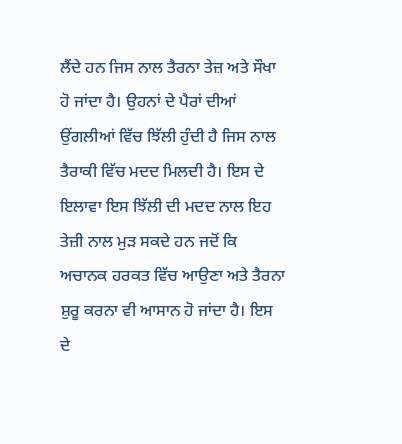ਲੈਂਦੇ ਹਨ ਜਿਸ ਨਾਲ ਤੈਰਨਾ ਤੇਜ਼ ਅਤੇ ਸੌਖਾ ਹੋ ਜਾਂਦਾ ਹੈ। ਉਹਨਾਂ ਦੇ ਪੈਰਾਂ ਦੀਆਂ ਉਂਗਲੀਆਂ ਵਿੱਚ ਝਿੱਲੀ ਹੁੰਦੀ ਹੈ ਜਿਸ ਨਾਲ ਤੈਰਾਕੀ ਵਿੱਚ ਮਦਦ ਮਿਲਦੀ ਹੈ। ਇਸ ਦੇ ਇਲਾਵਾ ਇਸ ਝਿੱਲੀ ਦੀ ਮਦਦ ਨਾਲ ਇਹ ਤੇਜ਼ੀ ਨਾਲ ਮੁੜ ਸਕਦੇ ਹਨ ਜਦੋਂ ਕਿ ਅਚਾਨਕ ਹਰਕਤ ਵਿੱਚ ਆਉਣਾ ਅਤੇ ਤੈਰਨਾ ਸ਼ੁਰੂ ਕਰਨਾ ਵੀ ਆਸਾਨ ਹੋ ਜਾਂਦਾ ਹੈ। ਇਸ ਦੇ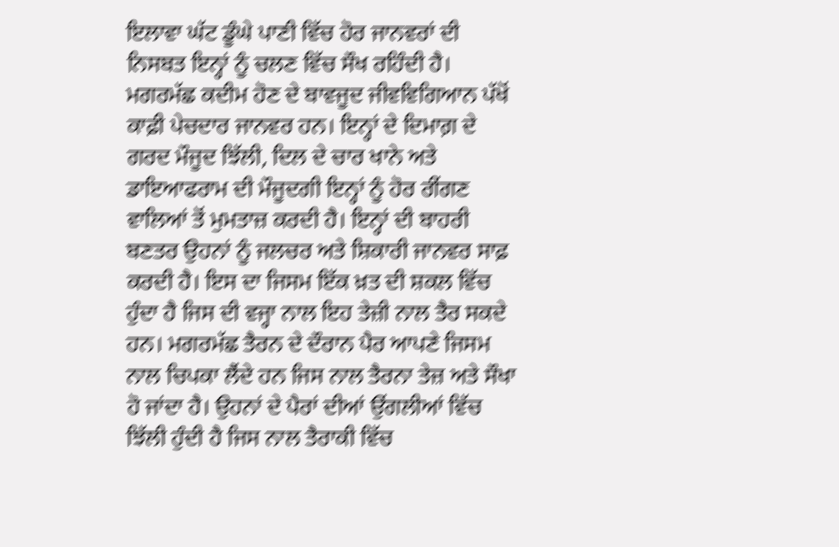ਇਲਾਵਾ ਘੱਟ ਡੂੰਘੇ ਪਾਣੀ ਵਿੱਚ ਹੋਰ ਜਾਨਵਰਾਂ ਦੀ ਨਿਸਬਤ ਇਨ੍ਹਾਂ ਨੂੰ ਚਲਣ ਵਿੱਚ ਸੌਖ ਰਹਿੰਦੀ ਹੈ।
ਮਗਰਮੱਛ ਕਦੀਮ ਹੋਣ ਦੇ ਬਾਵਜੂਦ ਜੀਵਵਿਗਿਆਨ ਪੱਖੋਂ ਕਾਫ਼ੀ ਪੇਚਦਾਰ ਜਾਨਵਰ ਹਨ। ਇਨ੍ਹਾਂ ਦੇ ਦਿਮਾਗ਼ ਦੇ ਗਰਦ ਮੌਜੂਦ ਝਿੱਲੀ, ਦਿਲ ਦੇ ਚਾਰ ਖਾਨੇ ਅਤੇ ਡਾਇਆਫਰਾਮ ਦੀ ਮੌਜੂਦਗੀ ਇਨ੍ਹਾਂ ਨੂੰ ਹੋਰ ਰੀਂਗਣ ਵਾਲਿਆਂ ਤੋਂ ਮੁਮਤਾਜ਼ ਕਰਦੀ ਹੈ। ਇਨ੍ਹਾਂ ਦੀ ਬਾਹਰੀ ਬਣਤਰ ਉਹਨਾਂ ਨੂੰ ਜਲਚਰ ਅਤੇ ਸ਼ਿਕਾਰੀ ਜਾਨਵਰ ਸਾਫ਼ ਕਰਦੀ ਹੈ। ਇਸ ਦਾ ਜਿਸਮ ਇੱਕ ਖ਼ਤ ਦੀ ਸ਼ਕਲ ਵਿੱਚ ਹੁੰਦਾ ਹੈ ਜਿਸ ਦੀ ਵਜ੍ਹਾ ਨਾਲ ਇਹ ਤੇਜ਼ੀ ਨਾਲ ਤੈਰ ਸਕਦੇ ਹਨ। ਮਗਰਮੱਛ ਤੈਰਨ ਦੇ ਦੌਰਾਨ ਪੈਰ ਆਪਣੇ ਜਿਸਮ ਨਾਲ ਚਿਪਕਾ ਲੈਂਦੇ ਹਨ ਜਿਸ ਨਾਲ ਤੈਰਨਾ ਤੇਜ਼ ਅਤੇ ਸੌਖਾ ਹੋ ਜਾਂਦਾ ਹੈ। ਉਹਨਾਂ ਦੇ ਪੈਰਾਂ ਦੀਆਂ ਉਂਗਲੀਆਂ ਵਿੱਚ ਝਿੱਲੀ ਹੁੰਦੀ ਹੈ ਜਿਸ ਨਾਲ ਤੈਰਾਕੀ ਵਿੱਚ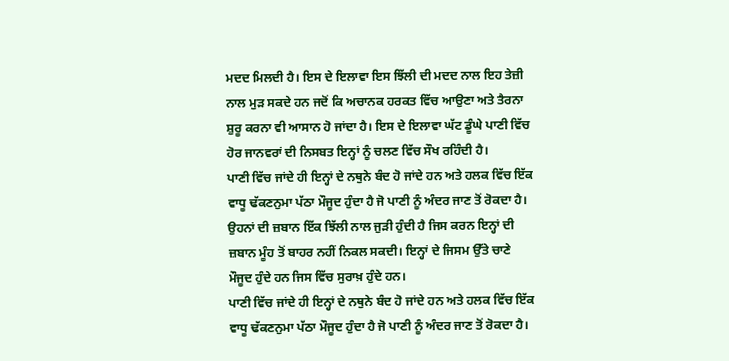ਮਦਦ ਮਿਲਦੀ ਹੈ। ਇਸ ਦੇ ਇਲਾਵਾ ਇਸ ਝਿੱਲੀ ਦੀ ਮਦਦ ਨਾਲ ਇਹ ਤੇਜ਼ੀ ਨਾਲ ਮੁੜ ਸਕਦੇ ਹਨ ਜਦੋਂ ਕਿ ਅਚਾਨਕ ਹਰਕਤ ਵਿੱਚ ਆਉਣਾ ਅਤੇ ਤੈਰਨਾ ਸ਼ੁਰੂ ਕਰਨਾ ਵੀ ਆਸਾਨ ਹੋ ਜਾਂਦਾ ਹੈ। ਇਸ ਦੇ ਇਲਾਵਾ ਘੱਟ ਡੂੰਘੇ ਪਾਣੀ ਵਿੱਚ ਹੋਰ ਜਾਨਵਰਾਂ ਦੀ ਨਿਸਬਤ ਇਨ੍ਹਾਂ ਨੂੰ ਚਲਣ ਵਿੱਚ ਸੌਖ ਰਹਿੰਦੀ ਹੈ।
ਪਾਣੀ ਵਿੱਚ ਜਾਂਦੇ ਹੀ ਇਨ੍ਹਾਂ ਦੇ ਨਥੁਨੇ ਬੰਦ ਹੋ ਜਾਂਦੇ ਹਨ ਅਤੇ ਹਲਕ ਵਿੱਚ ਇੱਕ ਵਾਧੂ ਢੱਕਣਨੁਮਾ ਪੱਠਾ ਮੌਜੂਦ ਹੁੰਦਾ ਹੈ ਜੋ ਪਾਣੀ ਨੂੰ ਅੰਦਰ ਜਾਣ ਤੋਂ ਰੋਕਦਾ ਹੈ। ਉਹਨਾਂ ਦੀ ਜ਼ਬਾਨ ਇੱਕ ਝਿੱਲੀ ਨਾਲ ਜੁਡ਼ੀ ਹੁੰਦੀ ਹੈ ਜਿਸ ਕਰਨ ਇਨ੍ਹਾਂ ਦੀ ਜ਼ਬਾਨ ਮੂੰਹ ਤੋਂ ਬਾਹਰ ਨਹੀਂ ਨਿਕਲ ਸਕਦੀ। ਇਨ੍ਹਾਂ ਦੇ ਜਿਸਮ ਉੱਤੇ ਚਾਣੇ ਮੌਜੂਦ ਹੁੰਦੇ ਹਨ ਜਿਸ ਵਿੱਚ ਸੁਰਾਖ਼ ਹੁੰਦੇ ਹਨ।
ਪਾਣੀ ਵਿੱਚ ਜਾਂਦੇ ਹੀ ਇਨ੍ਹਾਂ ਦੇ ਨਥੁਨੇ ਬੰਦ ਹੋ ਜਾਂਦੇ ਹਨ ਅਤੇ ਹਲਕ ਵਿੱਚ ਇੱਕ ਵਾਧੂ ਢੱਕਣਨੁਮਾ ਪੱਠਾ ਮੌਜੂਦ ਹੁੰਦਾ ਹੈ ਜੋ ਪਾਣੀ ਨੂੰ ਅੰਦਰ ਜਾਣ ਤੋਂ ਰੋਕਦਾ ਹੈ।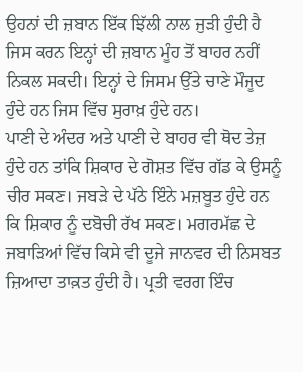ਉਹਨਾਂ ਦੀ ਜ਼ਬਾਨ ਇੱਕ ਝਿੱਲੀ ਨਾਲ ਜੁੜੀ ਹੁੰਦੀ ਹੈ ਜਿਸ ਕਰਨ ਇਨ੍ਹਾਂ ਦੀ ਜ਼ਬਾਨ ਮੂੰਹ ਤੋਂ ਬਾਹਰ ਨਹੀਂ ਨਿਕਲ ਸਕਦੀ। ਇਨ੍ਹਾਂ ਦੇ ਜਿਸਮ ਉੱਤੇ ਚਾਣੇ ਮੌਜੂਦ ਹੁੰਦੇ ਹਨ ਜਿਸ ਵਿੱਚ ਸੁਰਾਖ਼ ਹੁੰਦੇ ਹਨ।
ਪਾਣੀ ਦੇ ਅੰਦਰ ਅਤੇ ਪਾਣੀ ਦੇ ਬਾਹਰ ਵੀ ਥੋਦ ਤੇਜ਼ ਹੁੰਦੇ ਹਨ ਤਾਂਕਿ ਸ਼ਿਕਾਰ ਦੇ ਗੋਸ਼ਤ ਵਿੱਚ ਗੱਡ ਕੇ ਉਸਨੂੰ ਚੀਰ ਸਕਣ। ਜਬੜੇ ਦੇ ਪੱਠੇ ਇੰਨੇ ਮਜ਼ਬੂਤ ਹੁੰਦੇ ਹਨ ਕਿ ਸ਼ਿਕਾਰ ਨੂੰ ਦਬੋਚੀ ਰੱਖ ਸਕਣ। ਮਗਰਮੱਛ ਦੇ ਜਬਾੜਿਆਂ ਵਿੱਚ ਕਿਸੇ ਵੀ ਦੂਜੇ ਜਾਨਵਰ ਦੀ ਨਿਸਬਤ ਜ਼ਿਆਦਾ ਤਾਕ਼ਤ ਹੁੰਦੀ ਹੈ। ਪ੍ਰਤੀ ਵਰਗ ਇੰਚ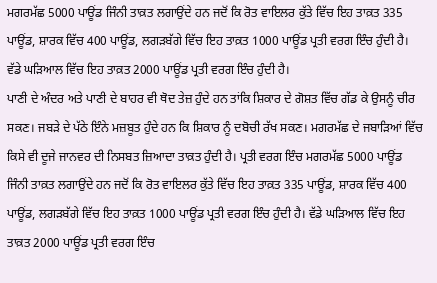ਮਗਰਮੱਛ 5000 ਪਾਊਂਡ ਜਿੰਨੀ ਤਾਕ਼ਤ ਲਗਾਉਂਦੇ ਹਨ ਜਦੋਂ ਕਿ ਰੋਤ ਵਾਇਲਰ ਕੁੱਤੇ ਵਿੱਚ ਇਹ ਤਾਕ਼ਤ 335 ਪਾਊਂਡ, ਸ਼ਾਰਕ ਵਿੱਚ 400 ਪਾਊਂਡ, ਲਗੜਬੱਗੇ ਵਿੱਚ ਇਹ ਤਾਕ਼ਤ 1000 ਪਾਊਂਡ ਪ੍ਰਤੀ ਵਰਗ ਇੰਚ ਹੁੰਦੀ ਹੈ। ਵੱਡੇ ਘੜਿਆਲ ਵਿੱਚ ਇਹ ਤਾਕ਼ਤ 2000 ਪਾਊਂਡ ਪ੍ਰਤੀ ਵਰਗ ਇੰਚ ਹੁੰਦੀ ਹੈ।
ਪਾਣੀ ਦੇ ਅੰਦਰ ਅਤੇ ਪਾਣੀ ਦੇ ਬਾਹਰ ਵੀ ਥੋਦ ਤੇਜ਼ ਹੁੰਦੇ ਹਨ ਤਾਂਕਿ ਸ਼ਿਕਾਰ ਦੇ ਗੋਸ਼ਤ ਵਿੱਚ ਗੱਡ ਕੇ ਉਸਨੂੰ ਚੀਰ ਸਕਣ। ਜਬੜੇ ਦੇ ਪੱਠੇ ਇੰਨੇ ਮਜ਼ਬੂਤ ਹੁੰਦੇ ਹਨ ਕਿ ਸ਼ਿਕਾਰ ਨੂੰ ਦਬੋਚੀ ਰੱਖ ਸਕਣ। ਮਗਰਮੱਛ ਦੇ ਜਬਾੜਿਆਂ ਵਿੱਚ ਕਿਸੇ ਵੀ ਦੂਜੇ ਜਾਨਵਰ ਦੀ ਨਿਸਬਤ ਜ਼ਿਆਦਾ ਤਾਕ਼ਤ ਹੁੰਦੀ ਹੈ। ਪ੍ਰਤੀ ਵਰਗ ਇੰਚ ਮਗਰਮੱਛ 5000 ਪਾਊਂਡ ਜਿੰਨੀ ਤਾਕ਼ਤ ਲਗਾਉਂਦੇ ਹਨ ਜਦੋਂ ਕਿ ਰੋਤ ਵਾਇਲਰ ਕੁੱਤੇ ਵਿੱਚ ਇਹ ਤਾਕ਼ਤ 335 ਪਾਊਂਡ, ਸ਼ਾਰਕ ਵਿੱਚ 400 ਪਾਊਂਡ, ਲਗੜਬੱਗੇ ਵਿੱਚ ਇਹ ਤਾਕ਼ਤ 1000 ਪਾਊਂਡ ਪ੍ਰਤੀ ਵਰਗ ਇੰਚ ਹੁੰਦੀ ਹੈ। ਵੱਡੇ ਘੜਿਆਲ ਵਿੱਚ ਇਹ ਤਾਕ਼ਤ 2000 ਪਾਊਂਡ ਪ੍ਰਤੀ ਵਰਗ ਇੰਚ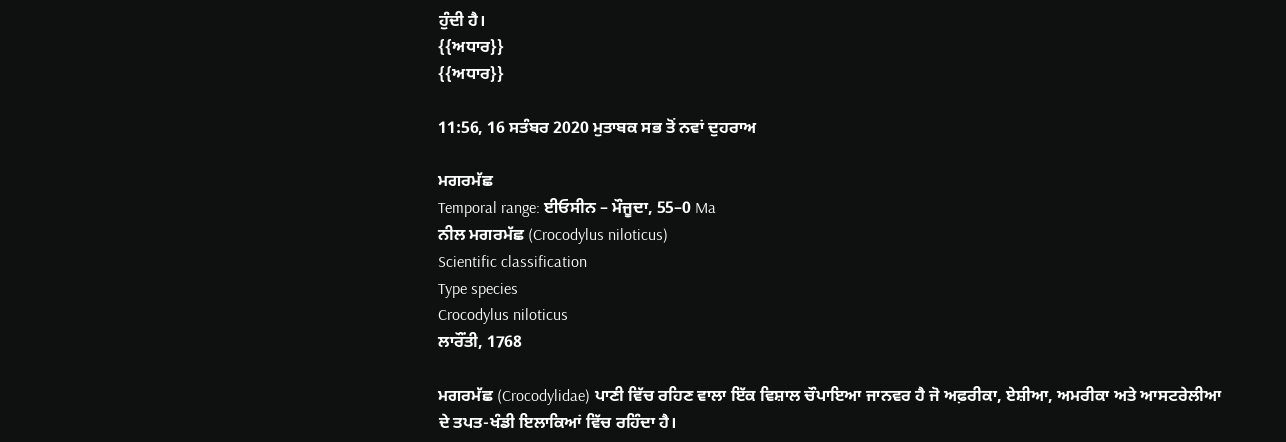ਹੁੰਦੀ ਹੈ।
{{ਅਧਾਰ}}
{{ਅਧਾਰ}}

11:56, 16 ਸਤੰਬਰ 2020 ਮੁਤਾਬਕ ਸਭ ਤੋਂ ਨਵਾਂ ਦੁਹਰਾਅ

ਮਗਰਮੱਛ
Temporal range: ਈਓਸੀਨ – ਮੌਜੂਦਾ, 55–0 Ma
ਨੀਲ ਮਗਰਮੱਛ (Crocodylus niloticus)
Scientific classification
Type species
Crocodylus niloticus
ਲਾਰੌਂਤੀ, 1768

ਮਗਰਮੱਛ (Crocodylidae) ਪਾਣੀ ਵਿੱਚ ਰਹਿਣ ਵਾਲਾ ਇੱਕ ਵਿਸ਼ਾਲ ਚੌਪਾਇਆ ਜਾਨਵਰ ਹੈ ਜੋ ਅਫ਼ਰੀਕਾ, ਏਸ਼ੀਆ, ਅਮਰੀਕਾ ਅਤੇ ਆਸਟਰੇਲੀਆ ਦੇ ਤਪਤ-ਖੰਡੀ ਇਲਾਕਿਆਂ ਵਿੱਚ ਰਹਿੰਦਾ ਹੈ।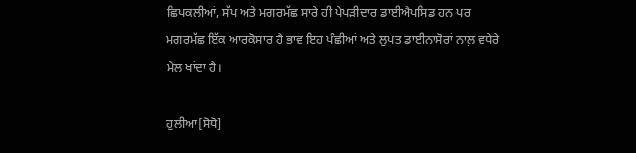ਛਿਪਕਲੀਆਂ, ਸੱਪ ਅਤੇ ਮਗਰਮੱਛ ਸਾਰੇ ਹੀ ਪੇਪੜੀਦਾਰ ਡਾਈਐਪਸਿਡ ਹਨ ਪਰ ਮਗਰਮੱਛ ਇੱਕ ਆਰਕੋਸਾਰ ਹੈ ਭਾਵ ਇਹ ਪੰਛੀਆਂ ਅਤੇ ਲੁਪਤ ਡਾਈਨਾਸੋਰਾਂ ਨਾਲ਼ ਵਧੇਰੇ ਮੇਲ ਖਾਂਦਾ ਹੈ।

ਹੁਲੀਆ[ਸੋਧੋ]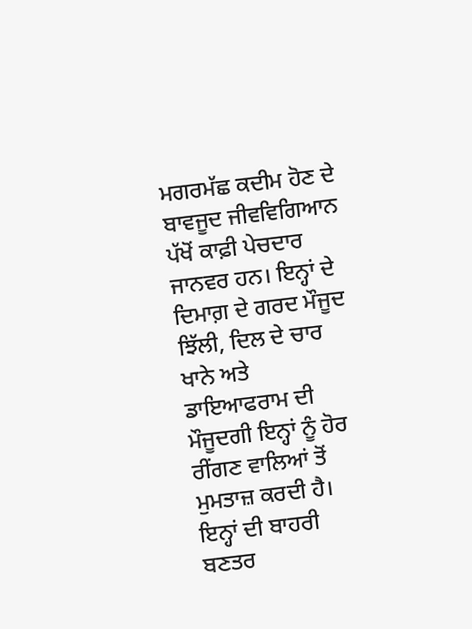ਮਗਰਮੱਛ ਕਦੀਮ ਹੋਣ ਦੇ ਬਾਵਜੂਦ ਜੀਵਵਿਗਿਆਨ ਪੱਖੋਂ ਕਾਫ਼ੀ ਪੇਚਦਾਰ ਜਾਨਵਰ ਹਨ। ਇਨ੍ਹਾਂ ਦੇ ਦਿਮਾਗ਼ ਦੇ ਗਰਦ ਮੌਜੂਦ ਝਿੱਲੀ, ਦਿਲ ਦੇ ਚਾਰ ਖਾਨੇ ਅਤੇ ਡਾਇਆਫਰਾਮ ਦੀ ਮੌਜੂਦਗੀ ਇਨ੍ਹਾਂ ਨੂੰ ਹੋਰ ਰੀਂਗਣ ਵਾਲਿਆਂ ਤੋਂ ਮੁਮਤਾਜ਼ ਕਰਦੀ ਹੈ। ਇਨ੍ਹਾਂ ਦੀ ਬਾਹਰੀ ਬਣਤਰ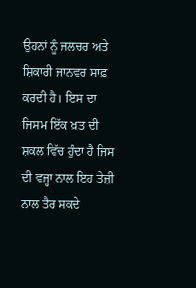ਉਹਨਾਂ ਨੂੰ ਜਲਚਰ ਅਤੇ ਸ਼ਿਕਾਰੀ ਜਾਨਵਰ ਸਾਫ਼ ਕਰਦੀ ਹੈ। ਇਸ ਦਾ ਜਿਸਮ ਇੱਕ ਖ਼ਤ ਦੀ ਸ਼ਕਲ ਵਿੱਚ ਹੁੰਦਾ ਹੈ ਜਿਸ ਦੀ ਵਜ੍ਹਾ ਨਾਲ ਇਹ ਤੇਜ਼ੀ ਨਾਲ ਤੈਰ ਸਕਦੇ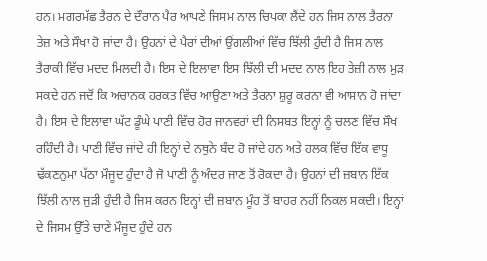ਹਨ। ਮਗਰਮੱਛ ਤੈਰਨ ਦੇ ਦੌਰਾਨ ਪੈਰ ਆਪਣੇ ਜਿਸਮ ਨਾਲ ਚਿਪਕਾ ਲੈਂਦੇ ਹਨ ਜਿਸ ਨਾਲ ਤੈਰਨਾ ਤੇਜ਼ ਅਤੇ ਸੌਖਾ ਹੋ ਜਾਂਦਾ ਹੈ। ਉਹਨਾਂ ਦੇ ਪੈਰਾਂ ਦੀਆਂ ਉਂਗਲੀਆਂ ਵਿੱਚ ਝਿੱਲੀ ਹੁੰਦੀ ਹੈ ਜਿਸ ਨਾਲ ਤੈਰਾਕੀ ਵਿੱਚ ਮਦਦ ਮਿਲਦੀ ਹੈ। ਇਸ ਦੇ ਇਲਾਵਾ ਇਸ ਝਿੱਲੀ ਦੀ ਮਦਦ ਨਾਲ ਇਹ ਤੇਜ਼ੀ ਨਾਲ ਮੁੜ ਸਕਦੇ ਹਨ ਜਦੋਂ ਕਿ ਅਚਾਨਕ ਹਰਕਤ ਵਿੱਚ ਆਉਣਾ ਅਤੇ ਤੈਰਨਾ ਸ਼ੁਰੂ ਕਰਨਾ ਵੀ ਆਸਾਨ ਹੋ ਜਾਂਦਾ ਹੈ। ਇਸ ਦੇ ਇਲਾਵਾ ਘੱਟ ਡੂੰਘੇ ਪਾਣੀ ਵਿੱਚ ਹੋਰ ਜਾਨਵਰਾਂ ਦੀ ਨਿਸਬਤ ਇਨ੍ਹਾਂ ਨੂੰ ਚਲਣ ਵਿੱਚ ਸੌਖ ਰਹਿੰਦੀ ਹੈ। ਪਾਣੀ ਵਿੱਚ ਜਾਂਦੇ ਹੀ ਇਨ੍ਹਾਂ ਦੇ ਨਥੁਨੇ ਬੰਦ ਹੋ ਜਾਂਦੇ ਹਨ ਅਤੇ ਹਲਕ ਵਿੱਚ ਇੱਕ ਵਾਧੂ ਢੱਕਣਨੁਮਾ ਪੱਠਾ ਮੌਜੂਦ ਹੁੰਦਾ ਹੈ ਜੋ ਪਾਣੀ ਨੂੰ ਅੰਦਰ ਜਾਣ ਤੋਂ ਰੋਕਦਾ ਹੈ। ਉਹਨਾਂ ਦੀ ਜ਼ਬਾਨ ਇੱਕ ਝਿੱਲੀ ਨਾਲ ਜੁੜੀ ਹੁੰਦੀ ਹੈ ਜਿਸ ਕਰਨ ਇਨ੍ਹਾਂ ਦੀ ਜ਼ਬਾਨ ਮੂੰਹ ਤੋਂ ਬਾਹਰ ਨਹੀਂ ਨਿਕਲ ਸਕਦੀ। ਇਨ੍ਹਾਂ ਦੇ ਜਿਸਮ ਉੱਤੇ ਚਾਣੇ ਮੌਜੂਦ ਹੁੰਦੇ ਹਨ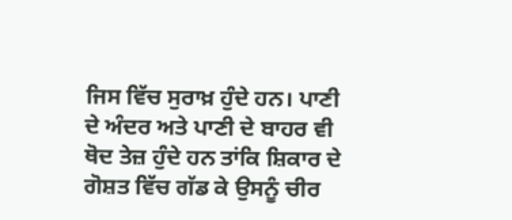ਜਿਸ ਵਿੱਚ ਸੁਰਾਖ਼ ਹੁੰਦੇ ਹਨ। ਪਾਣੀ ਦੇ ਅੰਦਰ ਅਤੇ ਪਾਣੀ ਦੇ ਬਾਹਰ ਵੀ ਥੋਦ ਤੇਜ਼ ਹੁੰਦੇ ਹਨ ਤਾਂਕਿ ਸ਼ਿਕਾਰ ਦੇ ਗੋਸ਼ਤ ਵਿੱਚ ਗੱਡ ਕੇ ਉਸਨੂੰ ਚੀਰ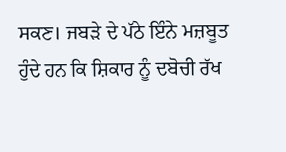ਸਕਣ। ਜਬੜੇ ਦੇ ਪੱਠੇ ਇੰਨੇ ਮਜ਼ਬੂਤ ਹੁੰਦੇ ਹਨ ਕਿ ਸ਼ਿਕਾਰ ਨੂੰ ਦਬੋਚੀ ਰੱਖ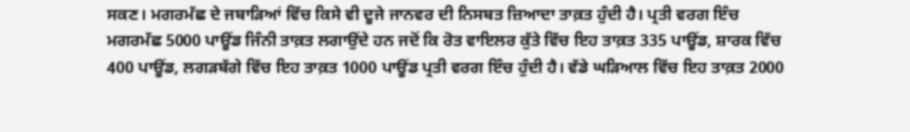ਸਕਣ। ਮਗਰਮੱਛ ਦੇ ਜਬਾੜਿਆਂ ਵਿੱਚ ਕਿਸੇ ਵੀ ਦੂਜੇ ਜਾਨਵਰ ਦੀ ਨਿਸਬਤ ਜ਼ਿਆਦਾ ਤਾਕ਼ਤ ਹੁੰਦੀ ਹੈ। ਪ੍ਰਤੀ ਵਰਗ ਇੰਚ ਮਗਰਮੱਛ 5000 ਪਾਊਂਡ ਜਿੰਨੀ ਤਾਕ਼ਤ ਲਗਾਉਂਦੇ ਹਨ ਜਦੋਂ ਕਿ ਰੋਤ ਵਾਇਲਰ ਕੁੱਤੇ ਵਿੱਚ ਇਹ ਤਾਕ਼ਤ 335 ਪਾਊਂਡ, ਸ਼ਾਰਕ ਵਿੱਚ 400 ਪਾਊਂਡ, ਲਗੜਬੱਗੇ ਵਿੱਚ ਇਹ ਤਾਕ਼ਤ 1000 ਪਾਊਂਡ ਪ੍ਰਤੀ ਵਰਗ ਇੰਚ ਹੁੰਦੀ ਹੈ। ਵੱਡੇ ਘੜਿਆਲ ਵਿੱਚ ਇਹ ਤਾਕ਼ਤ 2000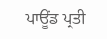ਪਾਊਂਡ ਪ੍ਰਤੀ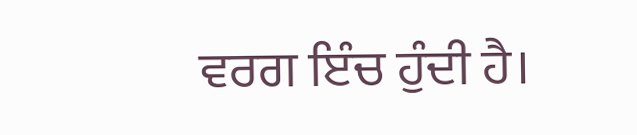ਵਰਗ ਇੰਚ ਹੁੰਦੀ ਹੈ।